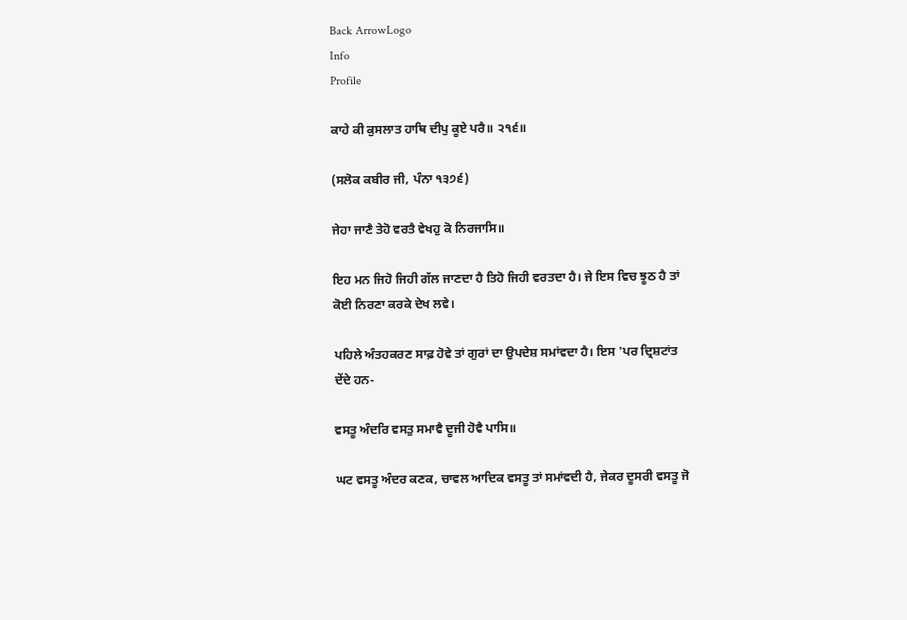Back ArrowLogo
Info
Profile

ਕਾਹੇ ਕੀ ਕੁਸਲਾਤ ਹਾਥਿ ਦੀਪੁ ਕੂਏ ਪਰੈ॥ ੨੧੬॥

(ਸਲੋਕ ਕਬੀਰ ਜੀ, ਪੰਨਾ ੧੩੭੬)

ਜੇਹਾ ਜਾਣੈ ਤੇਹੋ ਵਰਤੈ ਵੇਖਹੁ ਕੋ ਨਿਰਜਾਸਿ॥

ਇਹ ਮਨ ਜਿਹੋ ਜਿਹੀ ਗੱਲ ਜਾਣਦਾ ਹੈ ਤਿਹੋ ਜਿਹੀ ਵਰਤਦਾ ਹੈ। ਜੇ ਇਸ ਵਿਚ ਝੂਠ ਹੈ ਤਾਂ ਕੋਈ ਨਿਰਣਾ ਕਰਕੇ ਦੇਖ ਲਵੇ।

ਪਹਿਲੇ ਅੰਤਹਕਰਣ ਸਾਫ਼ ਹੋਵੇ ਤਾਂ ਗੁਰਾਂ ਦਾ ਉਪਦੇਸ਼ ਸਮਾਂਵਦਾ ਹੈ। ਇਸ 'ਪਰ ਦ੍ਰਿਸ਼ਟਾਂਤ ਦੇਂਦੇ ਹਨ-

ਵਸਤੂ ਅੰਦਰਿ ਵਸਤੁ ਸਮਾਵੈ ਦੂਜੀ ਹੋਵੈ ਪਾਸਿ॥

ਘਟ ਵਸਤੂ ਅੰਦਰ ਕਣਕ, ਚਾਵਲ ਆਦਿਕ ਵਸਤੂ ਤਾਂ ਸਮਾਂਵਦੀ ਹੈ, ਜੇਕਰ ਦੂਸਰੀ ਵਸਤੂ ਜੋ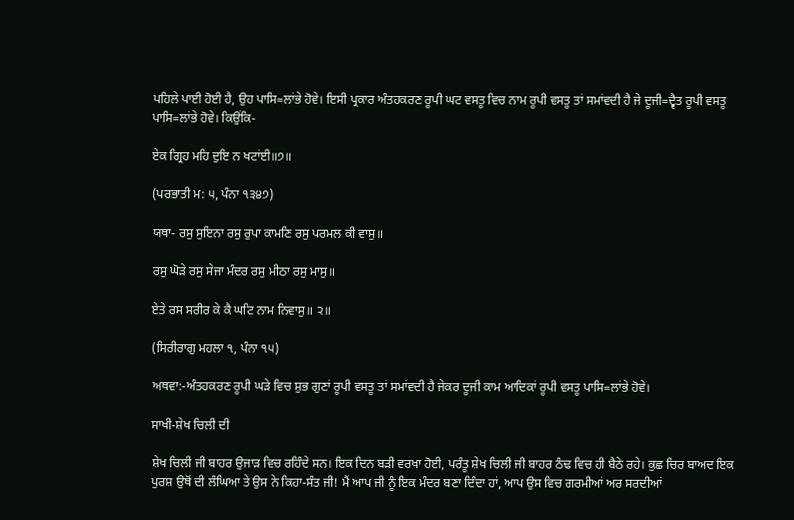ਪਹਿਲੇ ਪਾਈ ਹੋਈ ਹੈ, ਉਹ ਪਾਸਿ=ਲਾਂਭੇ ਹੋਵੇ। ਇਸੀ ਪ੍ਰਕਾਰ ਅੰਤਹਕਰਣ ਰੂਪੀ ਘਟ ਵਸਤੂ ਵਿਚ ਨਾਮ ਰੂਪੀ ਵਸਤੂ ਤਾਂ ਸਮਾਂਵਦੀ ਹੈ ਜੇ ਦੂਜੀ=ਦ੍ਵੈਤ ਰੂਪੀ ਵਸਤੂ ਪਾਸਿ=ਲਾਂਭੇ ਹੋਵੇ। ਕਿਉਂਕਿ-

ਏਕ ਗ੍ਰਿਹ ਮਹਿ ਦੁਇ ਨ ਖਟਾਂਈ॥੭॥

(ਪਰਭਾਤੀ ਮ: ੫, ਪੰਨਾ ੧੩੪੭)

ਯਥਾ- ਰਸੁ ਸੁਇਨਾ ਰਸੁ ਰੁਪਾ ਕਾਮਣਿ ਰਸੁ ਪਰਮਲ ਕੀ ਵਾਸੁ॥

ਰਸੁ ਘੋੜੇ ਰਸੁ ਸੇਜਾ ਮੰਦਰ ਰਸੁ ਮੀਠਾ ਰਸੁ ਮਾਸੁ॥

ਏਤੇ ਰਸ ਸਰੀਰ ਕੇ ਕੈ ਘਟਿ ਨਾਮ ਨਿਵਾਸੁ॥ ੨॥

(ਸਿਰੀਰਾਗੁ ਮਹਲਾ ੧, ਪੰਨਾ ੧੫)

ਅਥਵਾ:-ਅੰਤਹਕਰਣ ਰੂਪੀ ਘੜੇ ਵਿਚ ਸ਼ੁਭ ਗੁਣਾਂ ਰੂਪੀ ਵਸਤੂ ਤਾਂ ਸਮਾਂਵਦੀ ਹੈ ਜੇਕਰ ਦੂਜੀ ਕਾਮ ਆਦਿਕਾਂ ਰੂਪੀ ਵਸਤੂ ਪਾਸਿ=ਲਾਂਭੇ ਹੋਵੇ।

ਸਾਖੀ-ਸ਼ੇਖ ਚਿਲੀ ਦੀ

ਸ਼ੇਖ ਚਿਲੀ ਜੀ ਬਾਹਰ ਉਜਾੜ ਵਿਚ ਰਹਿੰਦੇ ਸਨ। ਇਕ ਦਿਨ ਬੜੀ ਵਰਖਾ ਹੋਈ, ਪਰੰਤੂ ਸ਼ੇਖ ਚਿਲੀ ਜੀ ਬਾਹਰ ਠੰਢ ਵਿਚ ਹੀ ਬੈਠੇ ਰਹੇ। ਕੁਛ ਚਿਰ ਬਾਅਦ ਇਕ ਪੁਰਸ਼ ਉਥੋਂ ਦੀ ਲੰਘਿਆ ਤੇ ਉਸ ਨੇ ਕਿਹਾ-ਸੰਤ ਜੀ! ਮੈਂ ਆਪ ਜੀ ਨੂੰ ਇਕ ਮੰਦਰ ਬਣਾ ਦਿੰਦਾ ਹਾਂ, ਆਪ ਉਸ ਵਿਚ ਗਰਮੀਆਂ ਅਰ ਸਰਦੀਆਂ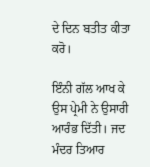ਦੇ ਦਿਨ ਬਤੀਤ ਕੀਤਾ ਕਰੋ।

ਇੰਨੀ ਗੱਲ ਆਖ ਕੇ ਉਸ ਪ੍ਰੇਮੀ ਨੇ ਉਸਾਰੀ ਆਰੰਭ ਦਿੱਤੀ। ਜਦ ਮੰਦਰ ਤਿਆਰ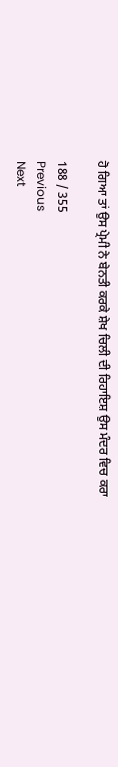ਹੋ ਗਿਆ ਤਾਂ ਉਸ ਪ੍ਰੇਮੀ ਨੇ ਬੇਨਤੀ ਕਰਕੇ ਸ਼ੇਖ ਚਿਲੀ ਦੀ ਰਿਹਾਇਸ਼ ਉਸ ਮੰਦਰ ਵਿਚ ਕਰਾ

188 / 355
Previous
Next